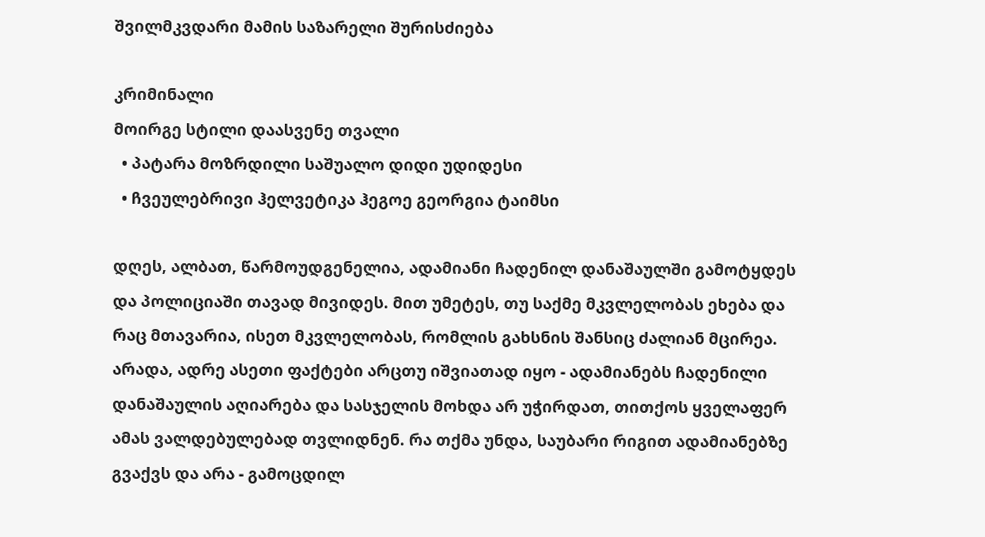შვილმკვდარი მამის საზარელი შურისძიება

კრიმინალი
მოირგე სტილი დაასვენე თვალი
  • პატარა მოზრდილი საშუალო დიდი უდიდესი
  • ჩვეულებრივი ჰელვეტიკა ჰეგოე გეორგია ტაიმსი

დღეს, ალბათ, წარმოუდგენელია, ადამიანი ჩადენილ დანაშაულში გამოტყდეს და პოლიციაში თავად მივიდეს. მით უმეტეს, თუ საქმე მკვლელობას ეხება და რაც მთავარია, ისეთ მკვლელობას, რომლის გახსნის შანსიც ძალიან მცირეა. არადა, ადრე ასეთი ფაქტები არცთუ იშვიათად იყო - ადამიანებს ჩადენილი დანაშაულის აღიარება და სასჯელის მოხდა არ უჭირდათ, თითქოს ყველაფერ ამას ვალდებულებად თვლიდნენ. რა თქმა უნდა, საუბარი რიგით ადამიანებზე გვაქვს და არა - გამოცდილ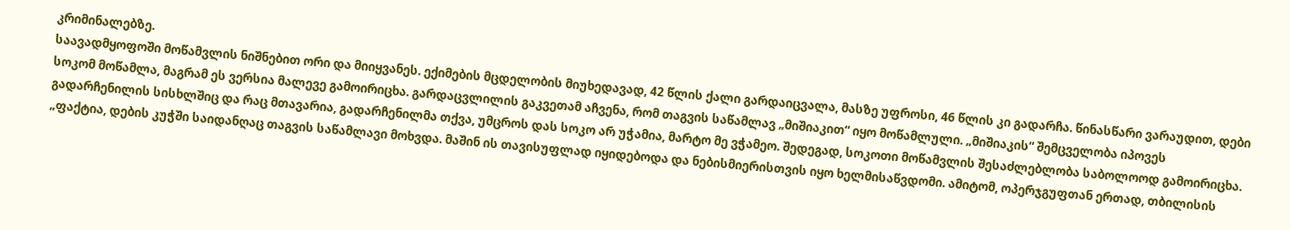კრიმინალებზე.
საავადმყოფოში მოწამვლის ნიშნებით ორი და მიიყვანეს. ექიმების მცდელობის მიუხედავად, 42 წლის ქალი გარდაიცვალა, მასზე უფროსი, 46 წლის კი გადარჩა. წინასწარი ვარაუდით, დები სოკომ მოწამლა, მაგრამ ეს ვერსია მალევე გამოირიცხა. გარდაცვლილის გაკვეთამ აჩვენა, რომ თაგვის საწამლავ „მიშიაკით“ იყო მოწამლული. „მიშიაკის“ შემცველობა იპოვეს გადარჩენილის სისხლშიც და რაც მთავარია, გადარჩენილმა თქვა, უმცროს დას სოკო არ უჭამია, მარტო მე ვჭამეო. შედეგად, სოკოთი მოწამვლის შესაძლებლობა საბოლოოდ გამოირიცხა.
„ფაქტია, დების კუჭში საიდანღაც თაგვის საწამლავი მოხვდა. მაშინ ის თავისუფლად იყიდებოდა და ნებისმიერისთვის იყო ხელმისაწვდომი. ამიტომ, ოპერჯგუფთან ერთად, თბილისის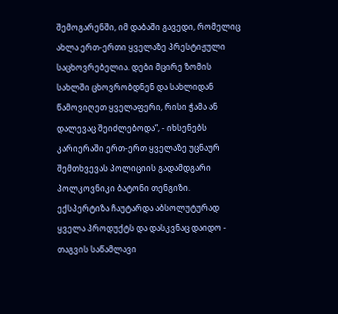შემოგარენში, იმ დაბაში გავედი, რომელიც ახლა ერთ-ერთი ყველაზე პრესტიჟული საცხოვრებელია. დები მცირე ზომის სახლში ცხოვრობდნენ და სახლიდან წამოვიღეთ ყველაფერი, რისი ჭამა ან დალევაც შეიძლებოდა“, - იხსენებს კარიერაში ერთ-ერთ ყველაზე უცნაურ შემთხვევას პოლიციის გადამდგარი პოლკოვნიკი ბატონი თენგიზი.
ექსპერტიზა ჩაუტარდა აბსოლუტურად ყველა პროდუქტს და დასკვნაც დაიდო - თაგვის საწამლავი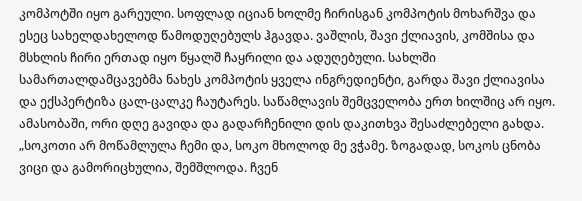კომპოტში იყო გარეული. სოფლად იციან ხოლმე ჩირისგან კომპოტის მოხარშვა და ესეც სახელდახელოდ წამოდუღებულს ჰგავდა. ვაშლის, შავი ქლიავის, კომშისა და მსხლის ჩირი ერთად იყო წყალშ ჩაყრილი და ადუღებული. სახლში სამართალდამცავებმა ნახეს კომპოტის ყველა ინგრედიენტი, გარდა შავი ქლიავისა და ექსპერტიზა ცალ-ცალკე ჩაუტარეს. საწამლავის შემცველობა ერთ ხილშიც არ იყო. ამასობაში, ორი დღე გავიდა და გადარჩენილი დის დაკითხვა შესაძლებელი გახდა.
„სოკოთი არ მოწამლულა ჩემი და, სოკო მხოლოდ მე ვჭამე. ზოგადად, სოკოს ცნობა ვიცი და გამორიცხულია, შემშლოდა. ჩვენ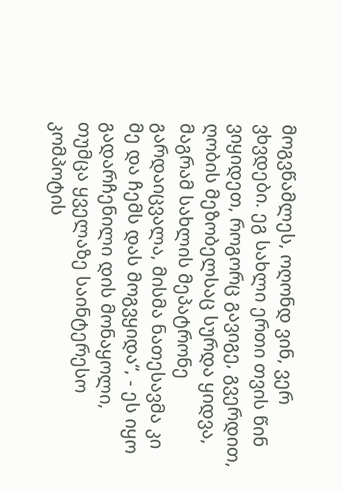მოგვწამლეს, ოღონდ ვინ, ვერ ვხვდები. ეგ სახლი ერთი თვის წინ ვიყიდეთ, როგორც გავიგე, გვერდით, ღობის მეზობელსაც სურდა ყიდვა, მაგრამ სახლის მეპატრონე გარდაიცვალა, მისმა ნათესავმა კი მე და ჩემს დას მოგვყიდა“, - ეს იყო გადარჩენილი დის მონაყოლი, თუმცა ყველაზე საინტერესო კომპოტის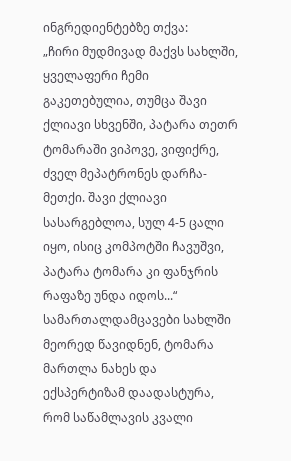ინგრედიენტებზე თქვა:
„ჩირი მუდმივად მაქვს სახლში, ყველაფერი ჩემი გაკეთებულია, თუმცა შავი ქლიავი სხვენში, პატარა თეთრ ტომარაში ვიპოვე, ვიფიქრე, ძველ მეპატრონეს დარჩა-მეთქი. შავი ქლიავი სასარგებლოა, სულ 4-5 ცალი იყო, ისიც კომპოტში ჩავუშვი, პატარა ტომარა კი ფანჯრის რაფაზე უნდა იდოს...“
სამართალდამცავები სახლში მეორედ წავიდნენ, ტომარა მართლა ნახეს და ექსპერტიზამ დაადასტურა, რომ საწამლავის კვალი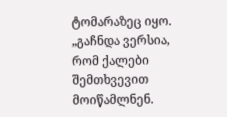ტომარაზეც იყო.
„გაჩნდა ვერსია, რომ ქალები შემთხვევით მოიწამლნენ.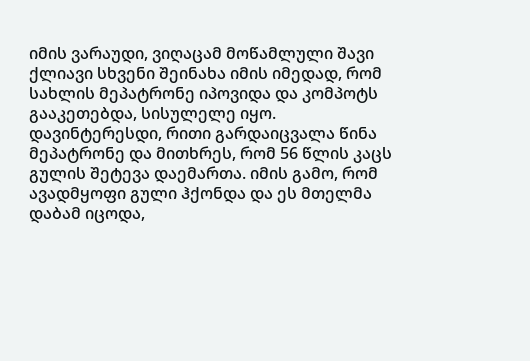იმის ვარაუდი, ვიღაცამ მოწამლული შავი ქლიავი სხვენი შეინახა იმის იმედად, რომ სახლის მეპატრონე იპოვიდა და კომპოტს გააკეთებდა, სისულელე იყო. დავინტერესდი, რითი გარდაიცვალა წინა მეპატრონე და მითხრეს, რომ 56 წლის კაცს გულის შეტევა დაემართა. იმის გამო, რომ ავადმყოფი გული ჰქონდა და ეს მთელმა დაბამ იცოდა,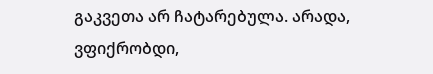გაკვეთა არ ჩატარებულა. არადა, ვფიქრობდი,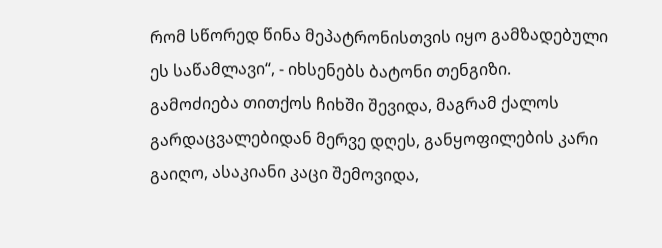რომ სწორედ წინა მეპატრონისთვის იყო გამზადებული ეს საწამლავი“, - იხსენებს ბატონი თენგიზი.
გამოძიება თითქოს ჩიხში შევიდა, მაგრამ ქალოს გარდაცვალებიდან მერვე დღეს, განყოფილების კარი გაიღო, ასაკიანი კაცი შემოვიდა,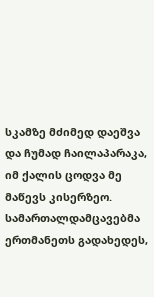სკამზე მძიმედ დაეშვა და ჩუმად ჩაილაპარაკა, იმ ქალის ცოდვა მე მაწევს კისერზეო. სამართალდამცავებმა ერთმანეთს გადახედეს,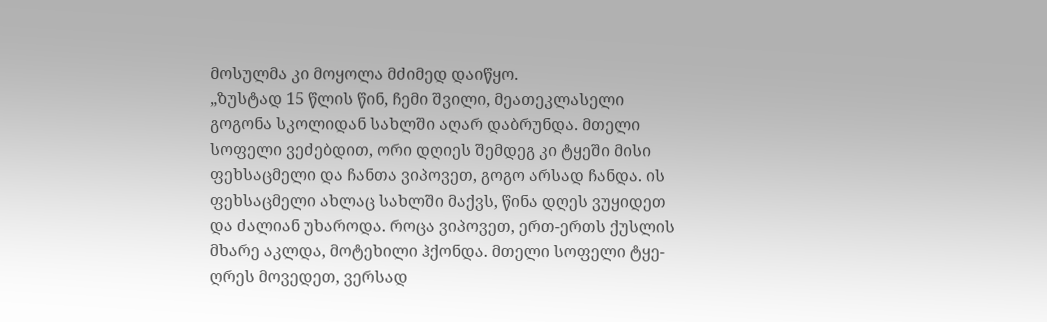მოსულმა კი მოყოლა მძიმედ დაიწყო.
„ზუსტად 15 წლის წინ, ჩემი შვილი, მეათეკლასელი გოგონა სკოლიდან სახლში აღარ დაბრუნდა. მთელი სოფელი ვეძებდით, ორი დღიეს შემდეგ კი ტყეში მისი ფეხსაცმელი და ჩანთა ვიპოვეთ, გოგო არსად ჩანდა. ის ფეხსაცმელი ახლაც სახლში მაქვს, წინა დღეს ვუყიდეთ და ძალიან უხაროდა. როცა ვიპოვეთ, ერთ-ერთს ქუსლის მხარე აკლდა, მოტეხილი ჰქონდა. მთელი სოფელი ტყე-ღრეს მოვედეთ, ვერსად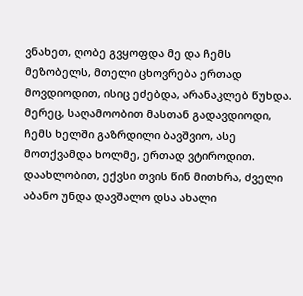ვნახეთ, ღობე გვყოფდა მე და ჩემს მეზობელს, მთელი ცხოვრება ერთად მოვდიოდით, ისიც ეძებდა, არანაკლებ წუხდა. მერეც, საღამოობით მასთან გადავდიოდი, ჩემს ხელში გაზრდილი ბავშვიო, ასე მოთქვამდა ხოლმე, ერთად ვტიროდით.
დაახლობით, ექვსი თვის წინ მითხრა, ძველი აბანო უნდა დავშალო დსა ახალი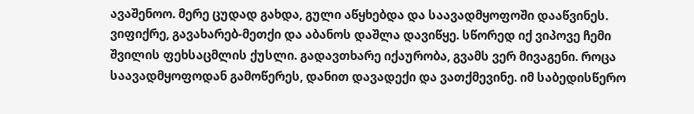ავაშენოო. მერე ცუდად გახდა, გული აწყხებდა და საავადმყოფოში დააწვინეს. ვიფიქრე, გავახარებ-მეთქი და აბანოს დაშლა დავიწყე. სწორედ იქ ვიპოვე ჩემი შვილის ფეხსაცმლის ქუსლი. გადავთხარე იქაურობა, გვამს ვერ მივაგენი. როცა საავადმყოფოდან გამოწერეს, დანით დავადექი და ვათქმევინე. იმ საბედისწერო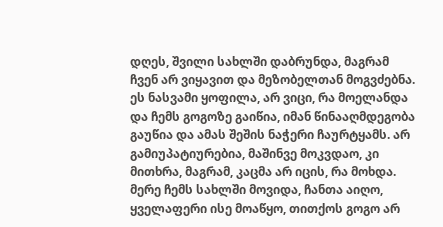დღეს, შვილი სახლში დაბრუნდა, მაგრამ ჩვენ არ ვიყავით და მეზობელთან მოგვძებნა. ეს ნასვამი ყოფილა, არ ვიცი, რა მოელანდა და ჩემს გოგოზე გაიწია, იმან წინააღმდეგობა გაუწია და ამას შეშის ნაჭერი ჩაურტყამს. არ გამიუპატიურებია, მაშინვე მოკვდაო, კი მითხრა, მაგრამ, კაცმა არ იცის, რა მოხდა. მერე ჩემს სახლში მოვიდა, ჩანთა აიღო, ყველაფერი ისე მოაწყო, თითქოს გოგო არ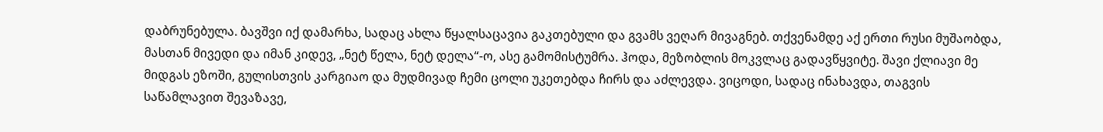დაბრუნებულა. ბავშვი იქ დამარხა, სადაც ახლა წყალსაცავია გაკთებული და გვამს ვეღარ მივაგნებ. თქვენამდე აქ ერთი რუსი მუშაობდა, მასთან მივედი და იმან კიდევ, „ნეტ წელა, ნეტ დელა“-ო, ასე გამომისტუმრა. ჰოდა, მეზობლის მოკვლაც გადავწყვიტე. შავი ქლიავი მე მიდგას ეზოში, გულისთვის კარგიაო და მუდმივად ჩემი ცოლი უკეთებდა ჩირს და აძლევდა. ვიცოდი, სადაც ინახავდა, თაგვის საწამლავით შევაზავე,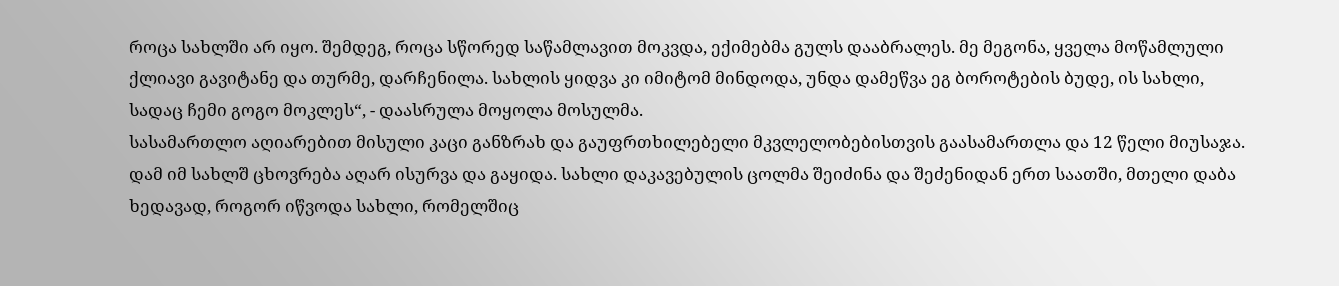როცა სახლში არ იყო. შემდეგ, როცა სწორედ საწამლავით მოკვდა, ექიმებმა გულს დააბრალეს. მე მეგონა, ყველა მოწამლული ქლიავი გავიტანე და თურმე, დარჩენილა. სახლის ყიდვა კი იმიტომ მინდოდა, უნდა დამეწვა ეგ ბოროტების ბუდე, ის სახლი, სადაც ჩემი გოგო მოკლეს“, - დაასრულა მოყოლა მოსულმა.
სასამართლო აღიარებით მისული კაცი განზრახ და გაუფრთხილებელი მკვლელობებისთვის გაასამართლა და 12 წელი მიუსაჯა. დამ იმ სახლშ ცხოვრება აღარ ისურვა და გაყიდა. სახლი დაკავებულის ცოლმა შეიძინა და შეძენიდან ერთ საათში, მთელი დაბა ხედავად, როგორ იწვოდა სახლი, რომელშიც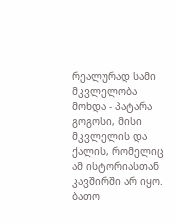რეალურად სამი მკვლელობა მოხდა - პატარა გოგოსი, მისი მკვლელის და ქალის, რომელიც ამ ისტორიასთან კავშირში არ იყო.
ბათო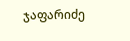ჯაფარიძე